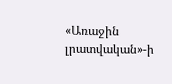«Առաջին լրատվական»-ի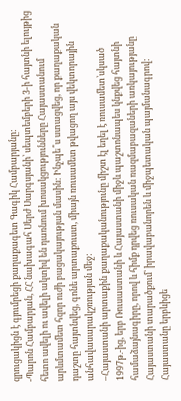զրուցակիցն է գյումրեցի քաղաքագետ Գագիկ Համբարյանը:
-Պարոն Համբարյան, ՀՀ նախագահ Սերժ Սարգսյանի՝ սեպտեմբերի 3-ի հայտնի ելույթից հետո ավելի ու ավելի ակտիվ են դառնում խոսակցությունները Հայաստանում արևմտամետ հզոր ուժի բացակայության մասին: Ինչպե՞ս ստացվեց, որ քաղաքական դաշտը հայտնվեց, գոնե արտաքուստ, միայն ռուսամետ թվացող այս վեկտորային անհավասարակշռության մեջ:
–Հայաստանի արտաքին քաղաքականությունը միշտ էլ եղել է ռուսամետ՝սկսած 1997թ.-ից, երբ Ռուսաստանի և Հայաստանի միջև պաշտոնապես կնքվեց հայտնի համաձայնագիրը, որով և հիմք դրվեց ռուսական ռազմաբազաների առկայությանը Հայաստանի տարածքում՝ իրավաբանորեն և միջպետական պայմանագրով: Հայաստանը երբևիցե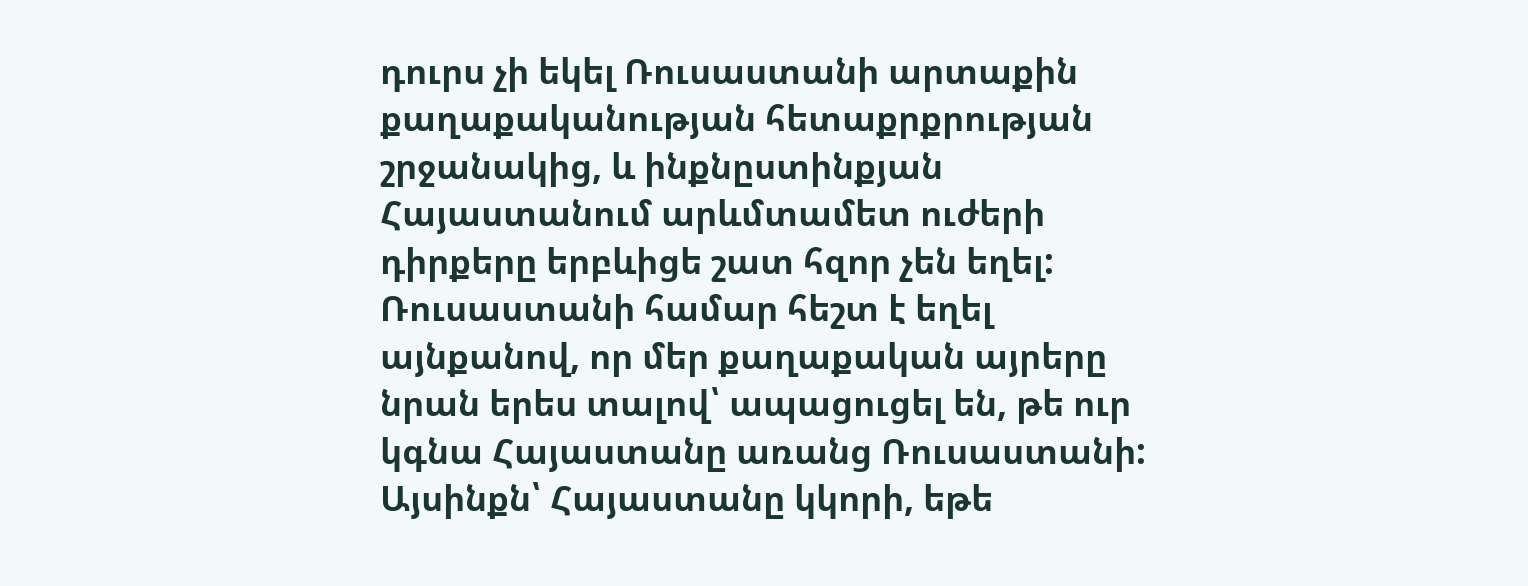դուրս չի եկել Ռուսաստանի արտաքին քաղաքականության հետաքրքրության շրջանակից, և ինքնըստինքյան Հայաստանում արևմտամետ ուժերի դիրքերը երբևիցե շատ հզոր չեն եղել: Ռուսաստանի համար հեշտ է եղել այնքանով, որ մեր քաղաքական այրերը նրան երես տալով՝ ապացուցել են, թե ուր կգնա Հայաստանը առանց Ռուսաստանի: Այսինքն՝ Հայաստանը կկորի, եթե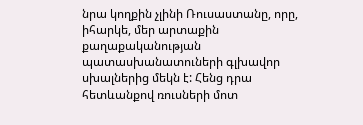նրա կողքին չլինի Ռուսաստանը, որը, իհարկե, մեր արտաքին քաղաքականության պատասխանատուների գլխավոր սխալներից մեկն է: Հենց դրա հետևանքով ռուսների մոտ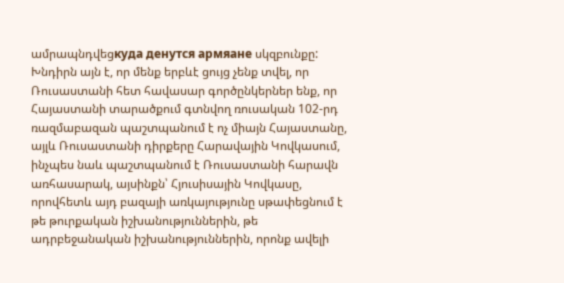ամրապնդվեցкуда денутся армяане սկզբունքը:
Խնդիրն այն է, որ մենք երբևէ ցույց չենք տվել, որ Ռուսաստանի հետ հավասար գործընկերներ ենք, որ Հայաստանի տարածքում գտնվող ռուսական 102-րդ ռազմաբազան պաշտպանում է ոչ միայն Հայաստանը, այլև Ռուսաստանի դիրքերը Հարավային Կովկասում, ինչպես նաև պաշտպանում է Ռուսաստանի հարավն առհասարակ, այսինքն՝ Հյուսիսային Կովկասը, որովհետև այդ բազայի առկայությունը սթափեցնում է թե թուրքական իշխանություններին, թե ադրբեջանական իշխանություններին, որոնք ավելի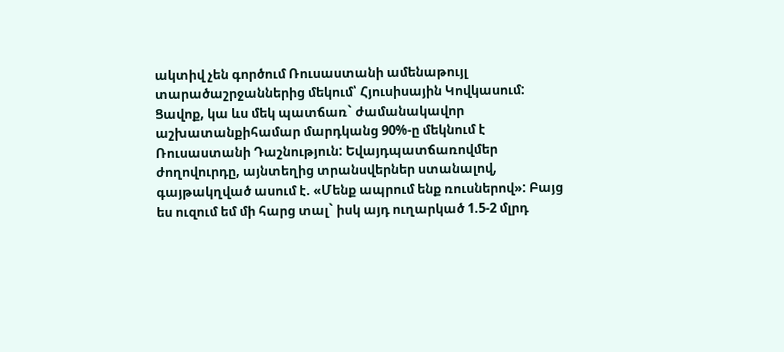ակտիվ չեն գործում Ռուսաստանի ամենաթույլ տարածաշրջաններից մեկում՝ Հյուսիսային Կովկասում:
Ցավոք, կա ևս մեկ պատճառ` ժամանակավոր աշխատանքիհամար մարդկանց 90%-ը մեկնում է Ռուսաստանի Դաշնություն: Եվայդպատճառովմեր ժողովուրդը, այնտեղից տրանսվերներ ստանալով, գայթակղված ասում է. «Մենք ապրում ենք ռուսներով»: Բայց ես ուզում եմ մի հարց տալ` իսկ այդ ուղարկած 1.5-2 մլրդ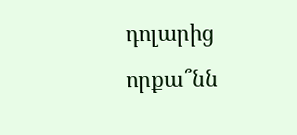դոլարից որքա՞նն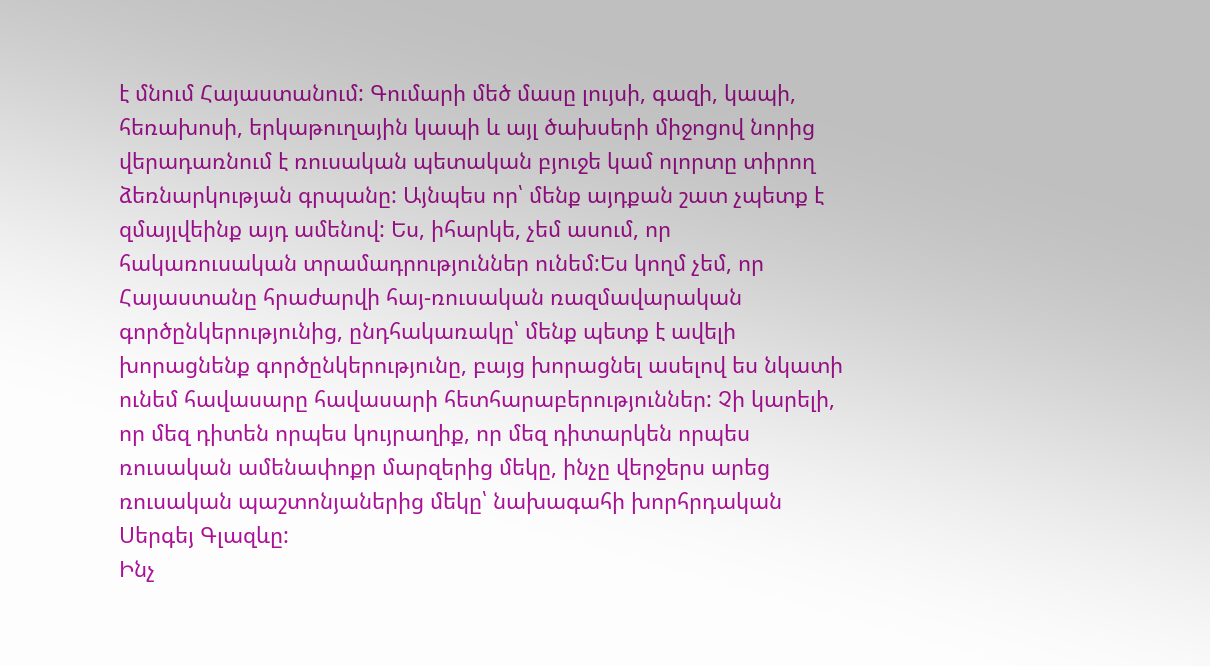է մնում Հայաստանում: Գումարի մեծ մասը լույսի, գազի, կապի, հեռախոսի, երկաթուղային կապի և այլ ծախսերի միջոցով նորից վերադառնում է ռուսական պետական բյուջե կամ ոլորտը տիրող ձեռնարկության գրպանը: Այնպես որ՝ մենք այդքան շատ չպետք է զմայլվեինք այդ ամենով: Ես, իհարկե, չեմ ասում, որ հակառուսական տրամադրություններ ունեմ:Ես կողմ չեմ, որ Հայաստանը հրաժարվի հայ-ռուսական ռազմավարական գործընկերությունից, ընդհակառակը՝ մենք պետք է ավելի խորացնենք գործընկերությունը, բայց խորացնել ասելով ես նկատի ունեմ հավասարը հավասարի հետհարաբերություններ: Չի կարելի, որ մեզ դիտեն որպես կույրաղիք, որ մեզ դիտարկեն որպես ռուսական ամենափոքր մարզերից մեկը, ինչը վերջերս արեց ռուսական պաշտոնյաներից մեկը՝ նախագահի խորհրդական Սերգեյ Գլազևը:
Ինչ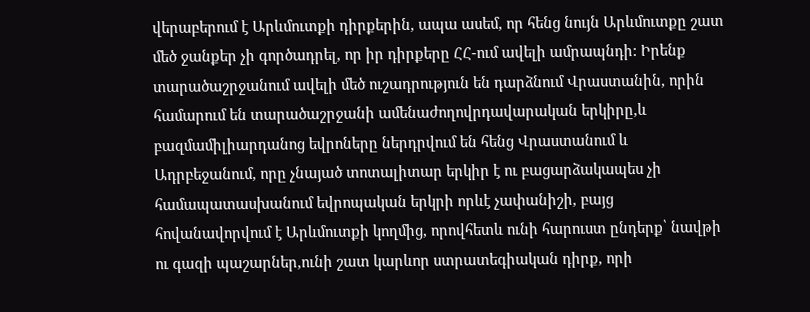վերաբերում է Արևմուտքի դիրքերին, ապա ասեմ, որ հենց նույն Արևմուտքը շատ մեծ ջանքեր չի գործադրել, որ իր դիրքերը ՀՀ-ում ավելի ամրապնդի: Իրենք տարածաշրջանում ավելի մեծ ուշադրություն են դարձնում Վրաստանին, որին համարում են տարածաշրջանի ամենաժողովրդավարական երկիրը,և բազմամիլիարդանոց եվրոները ներդրվում են հենց Վրաստանում և Ադրբեջանում, որը չնայած տոտալիտար երկիր է ու բացարձակապես չի համապատասխանում եվրոպական երկրի որևէ չափանիշի, բայց հովանավորվում է Արևմուտքի կողմից, որովհետև ունի հարուստ ընդերք՝ նավթի ու գազի պաշարներ,ունի շատ կարևոր ստրատեգիական դիրք, որի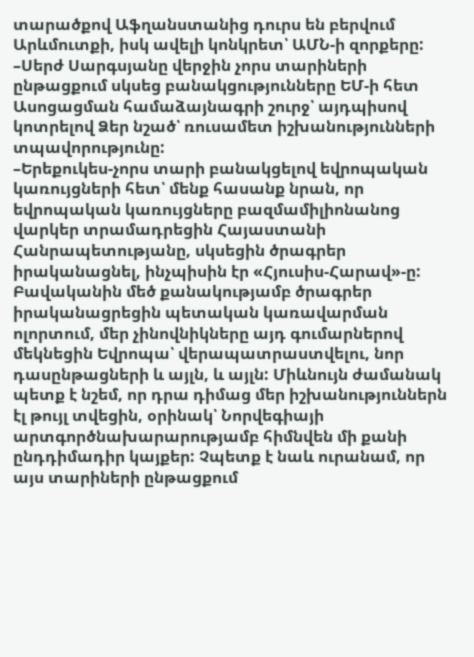տարածքով Աֆղանստանից դուրս են բերվում Արևմուտքի, իսկ ավելի կոնկրետ՝ ԱՄՆ-ի զորքերը:
–Սերժ Սարգսյանը վերջին չորս տարիների ընթացքում սկսեց բանակցությունները ԵՄ-ի հետ Ասոցացման համաձայնագրի շուրջ՝ այդպիսով կոտրելով Ձեր նշած՝ ռուսամետ իշխանությունների տպավորությունը:
–Երեքուկես-չորս տարի բանակցելով եվրոպական կառույցների հետ՝ մենք հասանք նրան, որ եվրոպական կառույցները բազմամիլիոնանոց վարկեր տրամադրեցին Հայաստանի Հանրապետությանը, սկսեցին ծրագրեր իրականացնել, ինչպիսին էր «Հյուսիս-Հարավ»-ը: Բավականին մեծ քանակությամբ ծրագրեր իրականացրեցին պետական կառավարման ոլորտում, մեր չինովնիկները այդ գումարներով մեկնեցին Եվրոպա՝ վերապատրաստվելու, նոր դասընթացների և այլն, և այլն: Միևնույն ժամանակ պետք է նշեմ, որ դրա դիմաց մեր իշխանություններն էլ թույլ տվեցին, օրինակ՝ Նորվեգիայի արտգործնախարարությամբ հիմնվեն մի քանի ընդդիմադիր կայքեր: Չպետք է նաև ուրանամ, որ այս տարիների ընթացքում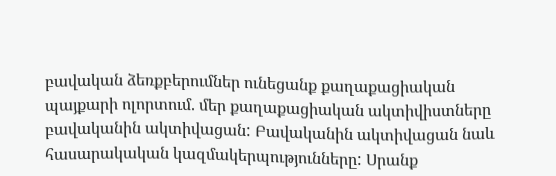բավական ձեռքբերումներ ունեցանք քաղաքացիական պայքարի ոլորտում. մեր քաղաքացիական ակտիվիստները բավականին ակտիվացան: Բավականին ակտիվացան նաև հասարակական կազմակերպությունները: Սրանք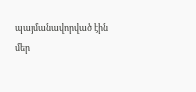պայմանավորված էին մեր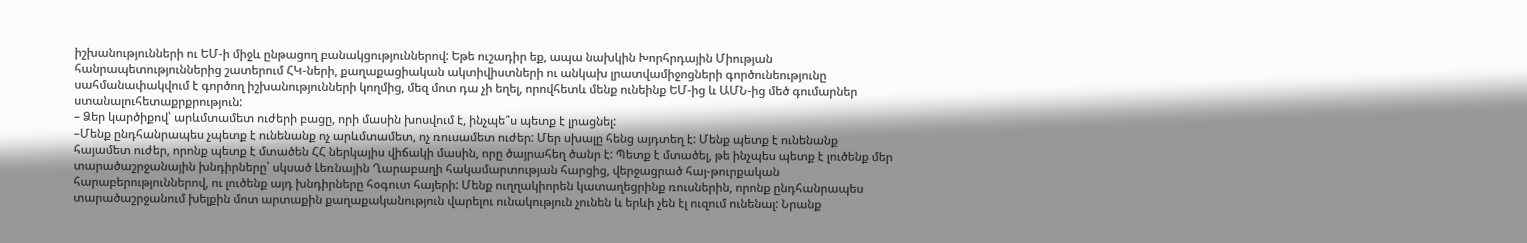իշխանությունների ու ԵՄ-ի միջև ընթացող բանակցություններով: Եթե ուշադիր եք, ապա նախկին Խորհրդային Միության հանրապետություններից շատերում ՀԿ-ների, քաղաքացիական ակտիվիստների ու անկախ լրատվամիջոցների գործունեությունը սահմանափակվում է գործող իշխանությունների կողմից, մեզ մոտ դա չի եղել, որովհետև մենք ունեինք ԵՄ-ից և ԱՄՆ-ից մեծ գումարներ ստանալուհետաքրքրություն:
– Ձեր կարծիքով՝ արևմտամետ ուժերի բացը, որի մասին խոսվում է, ինչպե՞ս պետք է լրացնել:
–Մենք ընդհանրապես չպետք է ունենանք ոչ արևմտամետ, ոչ ռուսամետ ուժեր: Մեր սխալը հենց այդտեղ է: Մենք պետք է ունենանք հայամետ ուժեր, որոնք պետք է մտածեն ՀՀ ներկայիս վիճակի մասին, որը ծայրահեղ ծանր է: Պետք է մտածել, թե ինչպես պետք է լուծենք մեր տարածաշրջանային խնդիրները՝ սկսած Լեռնային Ղարաբաղի հակամարտության հարցից, վերջացրած հայ-թուրքական հարաբերություններով, ու լուծենք այդ խնդիրները հօգուտ հայերի: Մենք ուղղակիորեն կատաղեցրինք ռուսներին, որոնք ընդհանրապես տարածաշրջանում խելքին մոտ արտաքին քաղաքականություն վարելու ունակություն չունեն և երևի չեն էլ ուզում ունենալ: Նրանք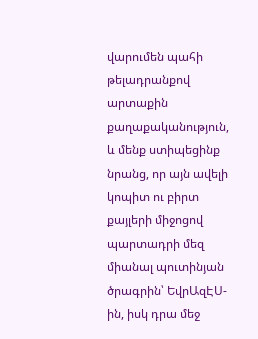վարումեն պահի թելադրանքով արտաքին քաղաքականություն, և մենք ստիպեցինք նրանց, որ այն ավելի կոպիտ ու բիրտ քայլերի միջոցով պարտադրի մեզ միանալ պուտինյան ծրագրին՝ ԵվրԱզԷՍ-ին, իսկ դրա մեջ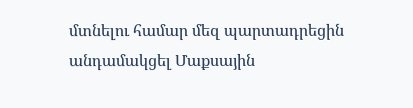մտնելու համար մեզ պարտադրեցին անդամակցել Մաքսային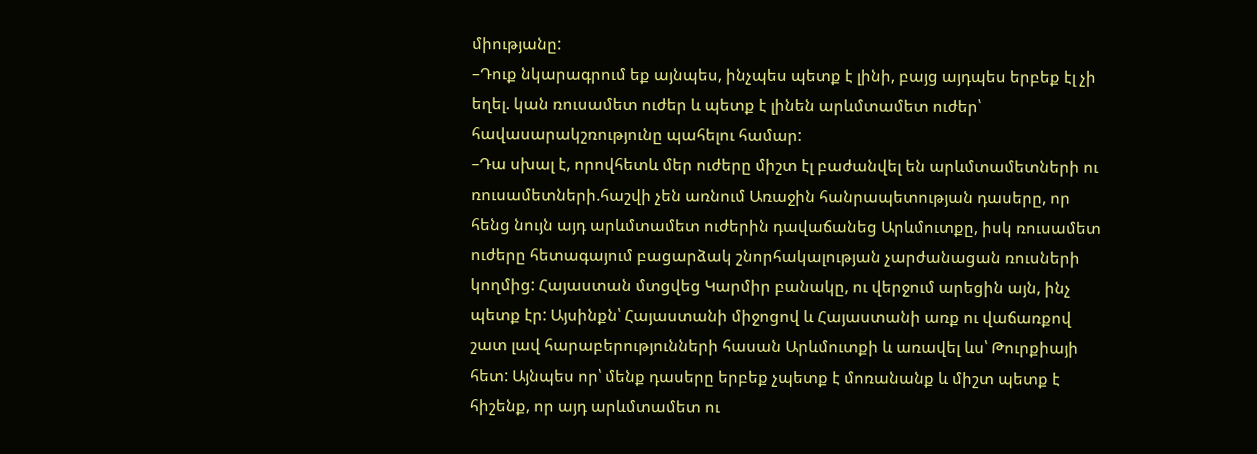միությանը:
–Դուք նկարագրում եք այնպես, ինչպես պետք է լինի, բայց այդպես երբեք էլ չի եղել. կան ռուսամետ ուժեր և պետք է լինեն արևմտամետ ուժեր՝ հավասարակշռությունը պահելու համար:
–Դա սխալ է, որովհետև մեր ուժերը միշտ էլ բաժանվել են արևմտամետների ու ռուսամետների.հաշվի չեն առնում Առաջին հանրապետության դասերը, որ հենց նույն այդ արևմտամետ ուժերին դավաճանեց Արևմուտքը, իսկ ռուսամետ ուժերը հետագայում բացարձակ շնորհակալության չարժանացան ռուսների կողմից: Հայաստան մտցվեց Կարմիր բանակը, ու վերջում արեցին այն, ինչ պետք էր: Այսինքն՝ Հայաստանի միջոցով և Հայաստանի առք ու վաճառքով շատ լավ հարաբերությունների հասան Արևմուտքի և առավել ևս՝ Թուրքիայի հետ: Այնպես որ՝ մենք դասերը երբեք չպետք է մոռանանք և միշտ պետք է հիշենք, որ այդ արևմտամետ ու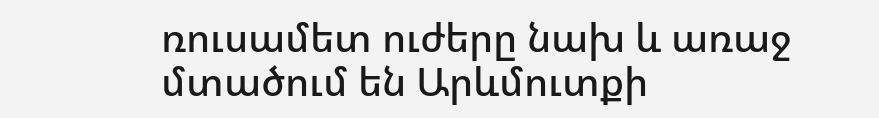ռուսամետ ուժերը նախ և առաջ մտածում են Արևմուտքի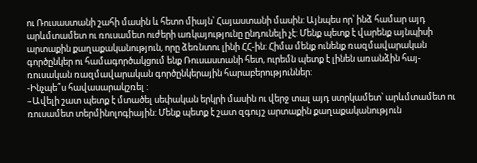ու Ռուսաստանի շահի մասին և հետո միայն՝ Հայաստանի մասին: Այնպես որ՝ ինձ համար այդ արևմտամետ ու ռուսամետ ուժերի առկայությունը ընդունելի չէ: Մենք պետք է վարենք այնպիսի արտաքին քաղաքականություն, որը ձեռնտու լինի ՀՀ-ին: Հիմա մենք ունենք ռազմավարական գործընկեր ու համագործակցում ենք Ռուսաստանի հետ, ուրեմն պետք է լինեն առանձին հայ-ռուսական ռազմավարական գործընկերային հարաբերություններ:
-Ինչպե՞ս հավասարակշռել :
–Ավելի շատ պետք է մտածել սեփական երկրի մասին ու վերջ տալ այդ ստրկամետ՝ արևմտամետ ու ռուսամետ տերմինոլոգիային: Մենք պետք է շատ զգույշ արտաքին քաղաքականություն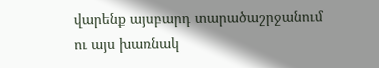վարենք այսբարդ տարածաշրջանում ու այս խառնակ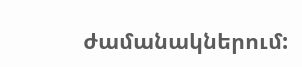ժամանակներում: